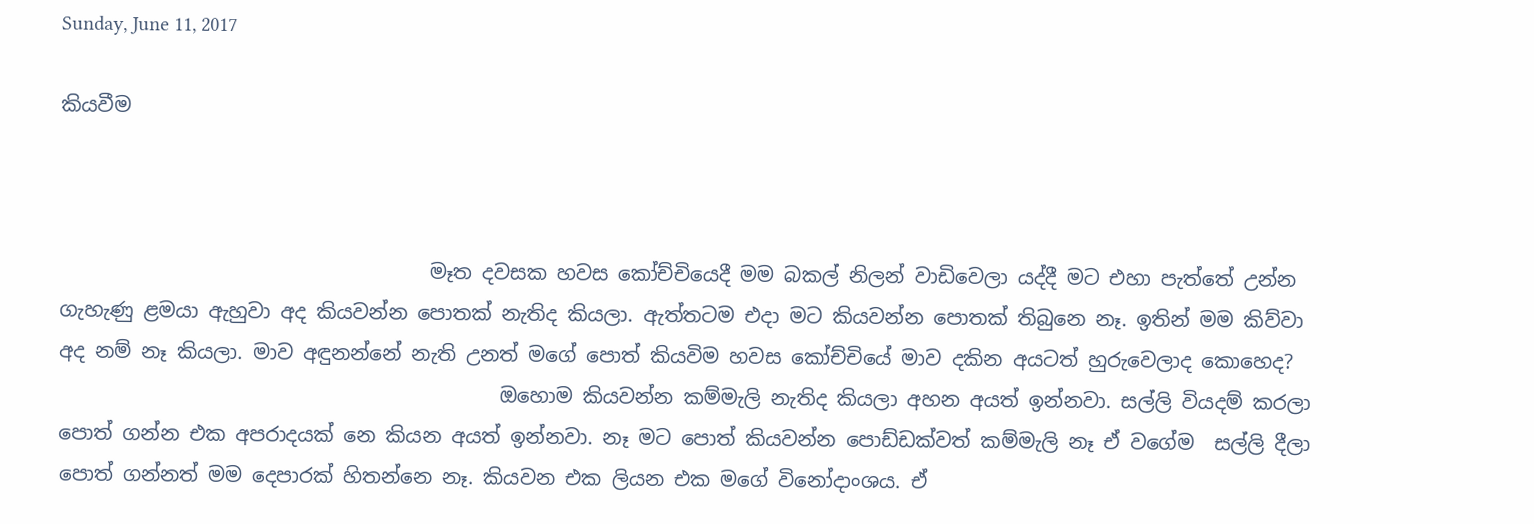Sunday, June 11, 2017

කියවීම



                                     මෑත දවසක හවස කෝච්චියෙදී මම බකල් නිලන් වාඩිවෙලා යද්දී මට එහා පැත්තේ උන්න ගැහැණු ළමයා ඇහුවා අද කියවන්න පොතක් නැතිද කියලා. ඇත්තටම එදා මට කියවන්න පොතක් තිබුනෙ නෑ. ඉතින් මම කිව්වා අද නම් නෑ කියලා. මාව අඳුනන්නේ නැති උනත් මගේ පොත් කියවිම හවස කෝච්චියේ මාව දකින අයටත් හුරුවෙලාද කොහෙද?
                                            ඔහොම කියවන්න කම්මැලි නැතිද කියලා අහන අයත් ඉන්නවා. සල්ලි වියදම් කරලා පොත් ගන්න එක අපරාදයක් නෙ කියන අයත් ඉන්නවා. නෑ මට පොත් කියවන්න පොඩ්ඩක්වත් කම්මැලි නෑ ඒ වගේම  සල්ලි දීලා පොත් ගන්නත් මම දෙපාරක් හිතන්නෙ නෑ. කියවන එක ලියන එක මගේ විනෝදාංශය. ඒ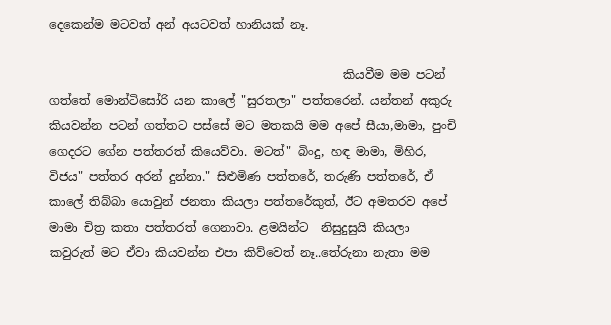දෙකෙන්ම මටවත් අන් අයටවත් හානියක් නෑ.

                                                 කියවීම මම පටන් ගත්තේ මොන්ටිසෝරි යන කාලේ "සුරතලා" පත්තරෙන්. යන්තන් අකුරු කියවන්න පටන් ගත්තට පස්සේ මට මතකයි මම අපේ සීයා,මාමා, පුංචි ගෙදරට ගේන පත්තරත් කියෙව්වා. මටත්" බිංදු, හඳ මාමා, මිහිර, විජය" පත්තර අරන් දුන්නා." සිළුමිණ පත්තරේ, තරුණි පත්තරේ, ඒ කාලේ තිබ්බා යොවුන් ජනතා කියලා පත්තරේකුත්, ඊට අමතරව අපේ මාමා චිත්‍ර කතා පත්තරත් ගෙනාවා. ළමයින්ට  නිසුදුසුයි කියලා  කවුරුත් මට ඒවා කියවන්න එපා කිව්වෙත් නෑ..තේරුනා නැතා මම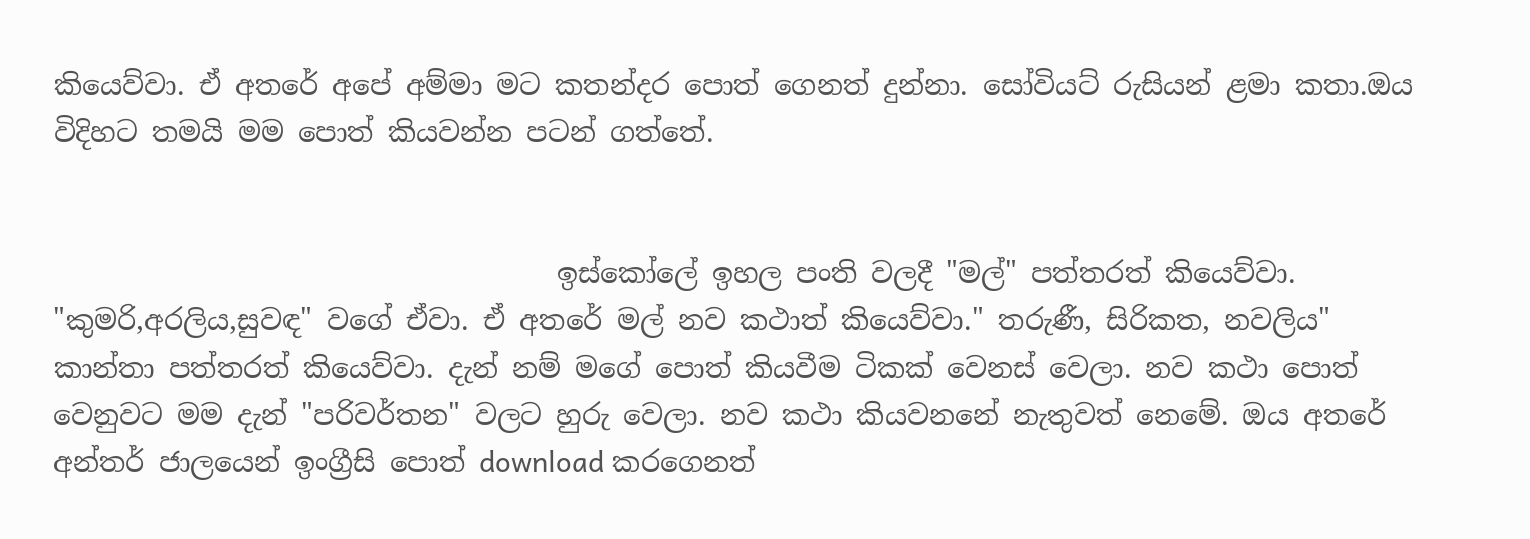කියෙව්වා. ඒ අතරේ අපේ අම්මා මට කතන්දර පොත් ගෙනත් දුන්නා. සෝවියට් රුසියන් ළමා කතා.ඔය විදිහට තමයි මම පොත් කියවන්න පටන් ගත්තේ.


                                    ඉස්කෝලේ ඉහල පංති වලදී "මල්" පත්තරත් කියෙව්වා. "කුමරි,අරලිය,සුවඳ" වගේ ඒවා. ඒ අතරේ මල් නව කථාත් කියෙව්වා." තරුණී, සිරිකත, නවලිය" කාන්තා පත්තරත් කියෙව්වා. දැන් නම් මගේ පොත් කියවීම ටිකක් වෙනස් වෙලා. නව කථා පොත් වෙනුවට මම දැන් "පරිවර්තන" වලට හුරු වෙලා. නව කථා කියවනනේ නැතුවත් නෙමේ. ඔය අතරේ අන්තර් ජාලයෙන් ඉංග්‍රීසි පොත් download කරගෙනත්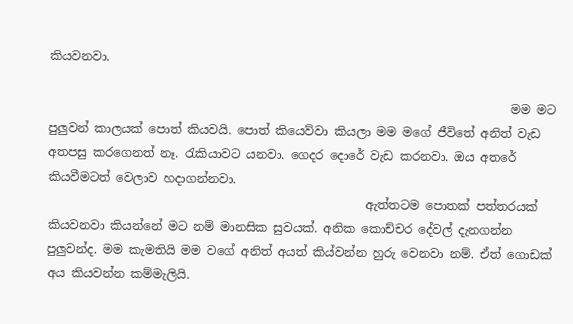කියවනවා.

                                                                             මම මට පුලුවන් කාලයක් පොත් කියවයි. පොත් කියෙව්වා කියලා මම මගේ ජීවිතේ අනිත් වැඩ අතපසු කරගෙනත් නෑ. රැකියාවට යනවා. ගෙදර දොරේ වැඩ කරනවා. ඔය අතරේ කියවීමටත් වෙලාව හදාගන්නවා.
                                                     ඇත්තටම පොතක් පත්තරයක් කියවනවා කියන්නේ මට නම් මානසික සුවයක්. අනික කොච්චර දේවල් දැනගන්න පුලුවන්ද. මම කැමතියි මම වගේ අනිත් අයත් කිය්වන්න හුරු වෙනවා නම්. ඒත් ගොඩක් අය කියවන්න කම්මැලියි.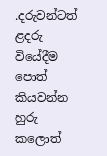.දරුවන්ටත් ළදරු වියේදීම පොත් කියවන්න හුරු කලොත්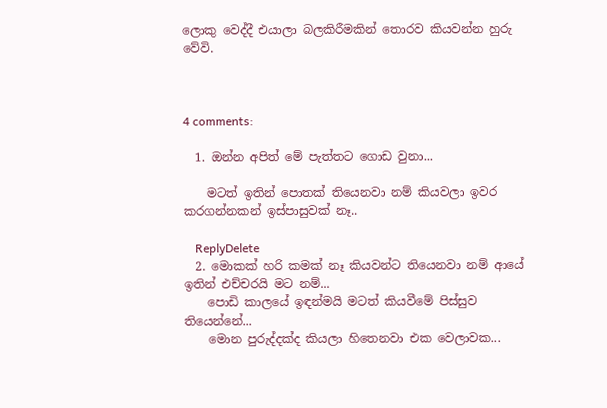ලොකු වෙද්දී එයාලා බලකිරීමකින් තොරව කියවන්න හුරු වේවි.



4 comments:

  1. ඔන්න අපිත් මේ පැත්තට ගොඩ වුනා...

    මටත් ඉතින් පොතක් තියෙනවා නම් කියවලා ඉවර කරගන්නකන් ඉස්පාසුවක් නෑ..

    ReplyDelete
  2. මොකක් හරි කමක් නෑ කියවන්ට තියෙනවා නම් ආයේ ඉතින් එච්චරයි මට නම්...
    පොඩි කාලයේ ඉඳන්මයි මටත් කියවීමේ පිස්සුව තියෙන්නේ...
    මොන පුරුද්දක්ද කියලා හිතෙනවා එක වෙලාවක...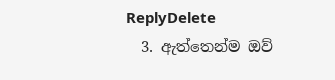ReplyDelete
  3. ඇත්තෙන්ම ඔව්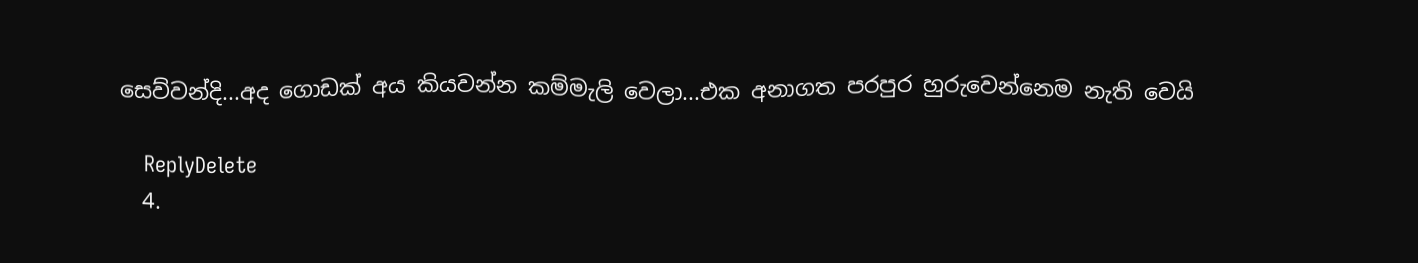සෙව්වන්දි...අද ගොඩක් අය කියවන්න කම්මැලි වෙලා...එක අනාගත පරපුර හුරුවෙන්නෙම නැති වෙයි

    ReplyDelete
  4.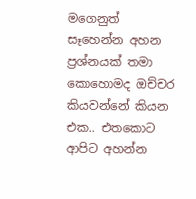මගෙනුත් සෑහෙන්න අහන ප්‍රශ්නයක් තමා කොහොමද ඔච්චර කියවන්නේ කියන එක.. එතකොට ආපිට අහන්න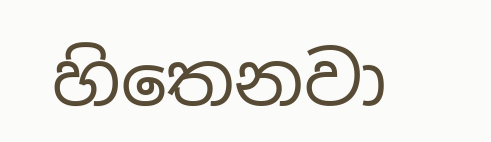හිතෙනවා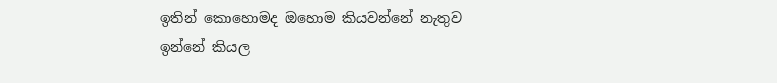ඉතින් කොහොමද ඔහොම කියවන්නේ නැතුව ඉන්නේ කියල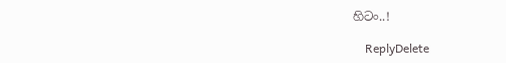හිටං..!

    ReplyDelete